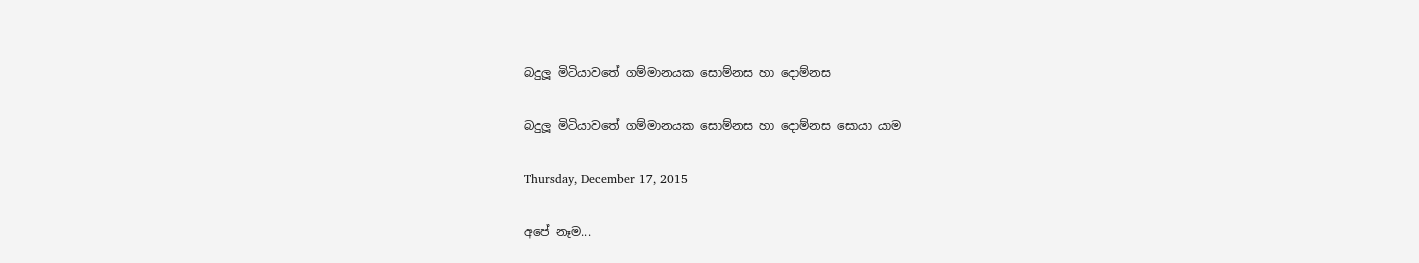බදුලූ මිටියාවතේ ගම්මානයක සොම්නස හා දොම්නස

බදුලූ මිටියාවතේ ගම්මානයක සොම්නස හා දොම්නස සොයා යාම

Thursday, December 17, 2015

අපේ නෑම...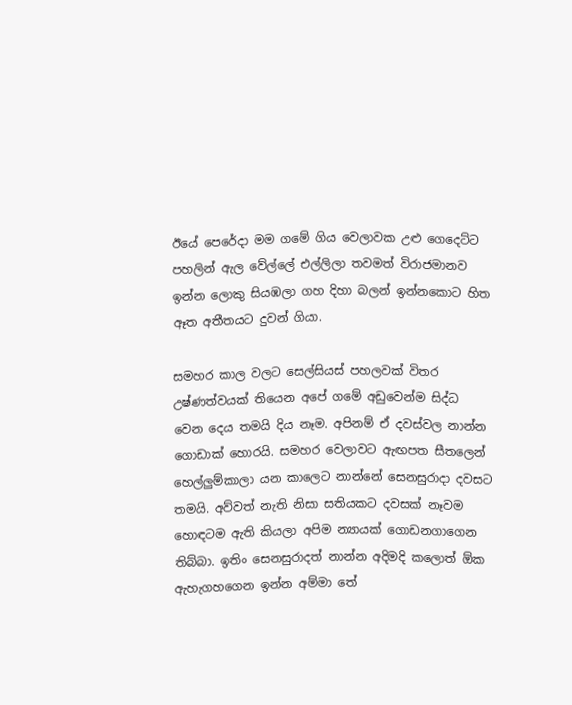ඊයේ පෙරේදා මම ගමේ ගිය වෙලාවක උළු ගෙදෙට්ට පහලින් ඇල වේල්ලේ එල්ලිලා තවමත් විරාජමානව ඉන්න ලොකු සියඹලා ගහ දිහා බලන් ඉන්නකොට හිත ඈත අතීතයට දුවන් ගියා.

සමහර කාල වලට සෙල්සියස් පහලවක් විතර උෂ්ණත්වයක් තියෙන අපේ ගමේ අඩුවෙන්ම සිද්ධ වෙන දෙය තමයි දිය නෑම. අපිනම් ඒ දවස්වල නාන්න ගොඩාක් හොරයි. සමහර වෙලාවට ඇඟපත සීතලෙන් හෙල්ලුම්කාලා යන කාලෙට නාන්නේ සෙනසුරාදා දවසට තමයි. අව්වත් නැති නිසා සතියකට දවසක් නෑවම හොඳටම ඇති කියලා අපිම න්‍යායක් ගොඩනගාගෙන තිබ්බා. ඉතිං සෙනසුරාදත් නාන්න අදිමදි කලොත් ඕක ඇහැගහගෙන ඉන්න අම්මා තේ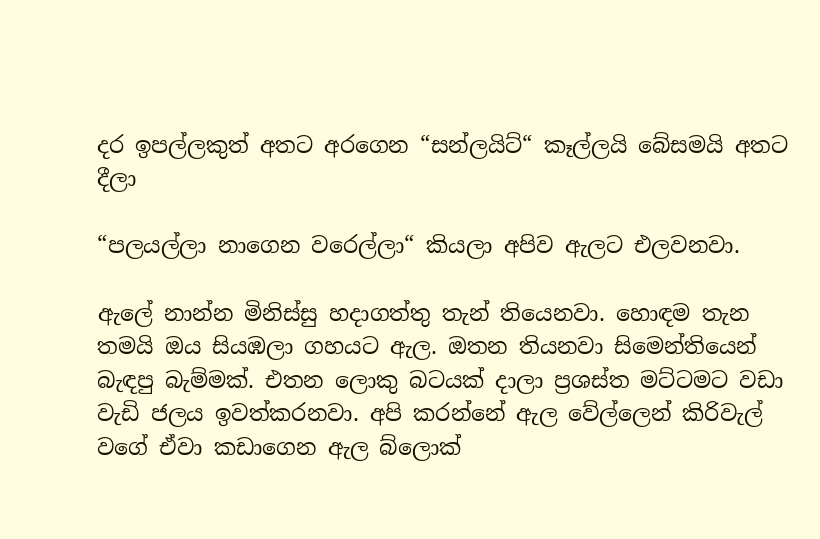දර ඉපල්ලකුත් අතට අරගෙන “සන්ලයිට්“ කෑල්ලයි බේසමයි අතට දීලා

“පලයල්ලා නාගෙන වරෙල්ලා“ කියලා අපිව ඇලට එලවනවා.

ඇලේ නාන්න මිනිස්සු හදාගත්තු තැන් තියෙනවා. හොඳම තැන තමයි ඔය සියඹලා ගහයට ඇල. ඔතන තියනවා සිමෙන්තියෙන් බැඳපු බැම්මක්. එතන ලොකු බටයක් දාලා ප්‍රශස්ත මට්ටමට වඩා වැඩි ජලය ඉවත්කරනවා. අපි කරන්නේ ඇල වේල්ලෙන් කිරිවැල් වගේ ඒවා කඩාගෙන ඇල බ්ලොක්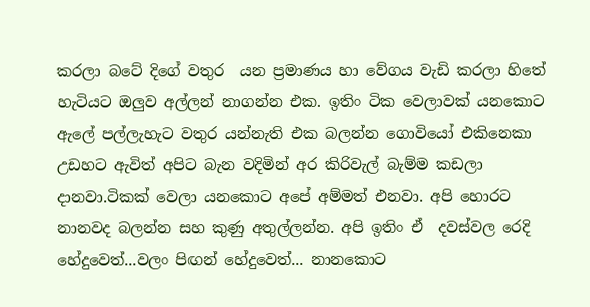කරලා බටේ දිගේ වතුර  යන ප්‍රමාණය හා වේගය වැඩි කරලා හිතේ හැටියට ඔලුව අල්ලන් නාගන්න එක. ඉතිං ටික වෙලාවක් යනකොට ඇලේ පල්ලැහැට වතුර යන්නැති එක බලන්න ගොවියෝ එකිනෙකා උඩහට ඇවිත් අපිට බැන වදිමින් අර කිරිවැල් බැම්ම කඩලා දානවා.ටිකක් වෙලා යනකොට අපේ අම්මත් එනවා. අපි හොරට නානවද බලන්න සහ කුණු අතුල්ලන්න. අපි ඉතිං ඒ  දවස්වල රෙදි හේදුවෙත්...වලං පිඟන් හේදුවෙත්... නානකොට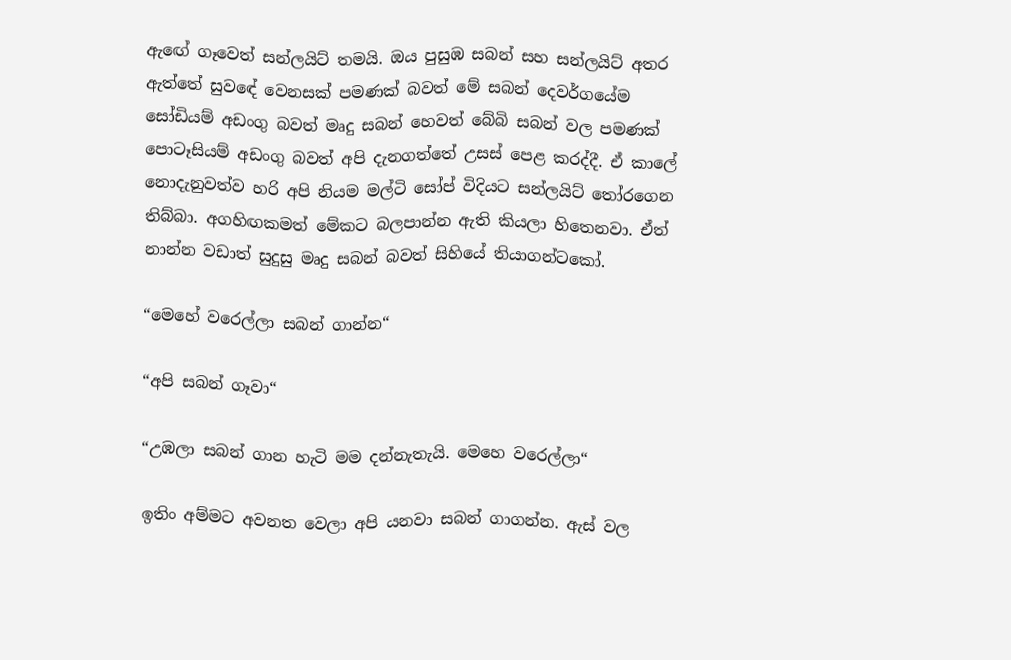ඇඟේ ගෑවෙත් සන්ලයිට් තමයි. ඔය පුසුඹ සබන් සහ සන්ලයිට් අතර ඇත්තේ සුවඳේ වෙනසක් පමණක් බවත් මේ සබන් දෙවර්ගයේම සෝඩියම් අඩංගු බවත් මෘදු සබන් හෙවත් බේබි සබන් වල පමණක් පොටෑසියම් අඩංගු බවත් අපි දැනගත්තේ උසස් පෙළ කරද්දී. ඒ කාලේ නොදැනුවත්ව හරි අපි නියම මල්ටි සෝප් විදියට සන්ලයිට් තෝරගෙන තිබ්බා. අගහිඟකමත් මේකට බලපාන්න ඇති කියලා හිතෙනවා. ඒත් නාන්න වඩාත් සුදුසු මෘදු සබන් බවත් සිහියේ තියාගන්ටකෝ.

“මෙහේ වරෙල්ලා සබන් ගාන්න“

“අපි සබන් ගෑවා“

“උඹලා සබන් ගාන හැටි මම දන්නැතැයි. මෙහෙ වරෙල්ලා“

ඉතිං අම්මට අවනත වෙලා අපි යනවා සබන් ගාගන්න. ඇස් වල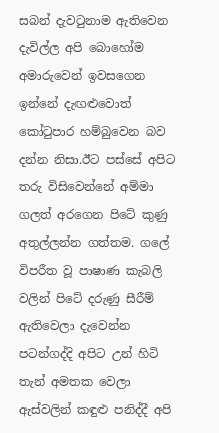සබන් දැවටුනාම ඇතිවෙන දැවිල්ල අපි බොහෝම අමාරුවෙන් ඉවසගෙන ඉන්නේ දැඟළුවොත් කෝටුපාර හම්බුවෙන බව දන්න නිසා.ඊට පස්සේ අපිට තරු විසිවෙන්නේ අම්මා ගලත් අරගෙන පිටේ කුණු අතුල්ලන්න ගත්තම. ගලේ විපරීත වූ පාෂාණ කැබලි වලින් පිටේ දරුණු සීරීම් ඇතිවෙලා දැවෙන්න පටන්ගද්දි අපිට උන් හිටි තැන් අමතක වෙලා ඇස්වලින් කඳුළු පනිද්දී අපි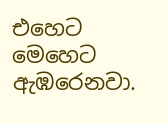එහෙට මෙහෙට ඇඹරෙනවා.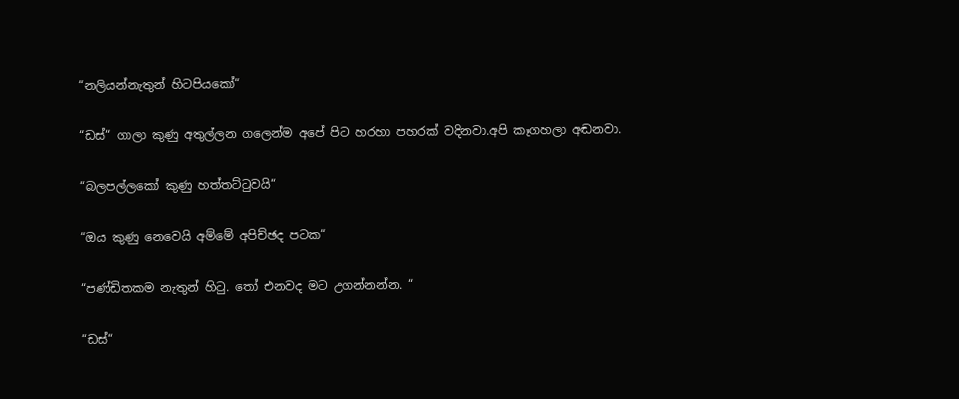“නලියන්නැතුන් හිටපියකෝ“

“ඩස්“ ගාලා කුණු අතුල්ලන ගලෙන්ම අපේ පිට හරහා පහරක් වදිනවා.අපි කෑගහලා අඬනවා.

“බලපල්ලකෝ කුණු හත්තට්ටුවයි“

“ඔය කුණු නෙවෙයි අම්මේ අපිච්ඡද පටක“

“පණ්ඩිතකම නැතුන් හිටු. තෝ එනවද මට උගන්නන්න. “

“ඩස්“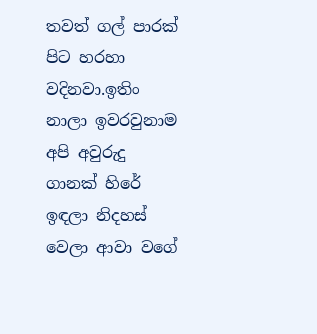තවත් ගල් පාරක් පිට හරහා වදිනවා.ඉතිං නාලා ඉවරවුනාම අපි අවුරුදු ගානක් හිරේ ඉඳලා නිදහස් වෙලා ආවා වගේ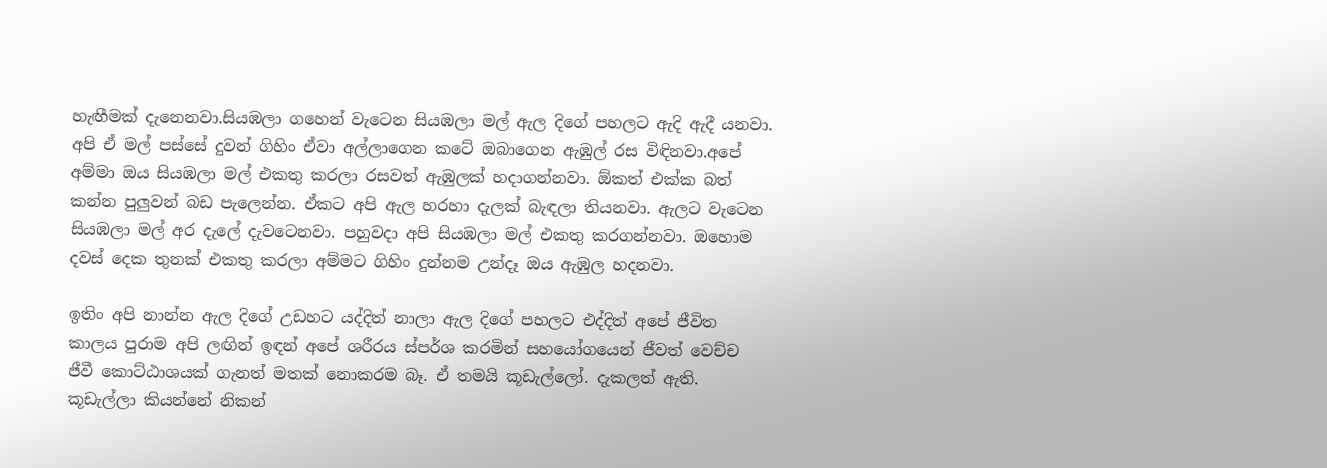හැඟීමක් දැනෙනවා.සියඹලා ගහෙන් වැටෙන සියඹලා මල් ඇල දිගේ පහලට ඇදි ඇදී යනවා. අපි ඒ මල් පස්සේ දුවන් ගිහිං ඒවා අල්ලාගෙන කටේ ඔබාගෙන ඇඹුල් රස විඳිනවා.අපේ අම්මා ඔය සියඹලා මල් එකතු කරලා රසවත් ඇඹුලක් හදාගන්නවා. ඕකත් එක්ක බත් කන්න පුලුවන් බඩ පැලෙන්න. ඒකට අපි ඇල හරහා දැලක් බැඳලා තියනවා. ඇලට වැටෙන සියඹලා මල් අර දැලේ දැවටෙනවා. පහුවදා අපි සියඹලා මල් එකතු කරගන්නවා. ඔහොම දවස් දෙක තුනක් එකතු කරලා අම්මට ගිහිං දුන්නම උන්දෑ ඔය ඇඹුල හදනවා.

ඉතිං අපි නාන්න ඇල දිගේ උඩහට යද්දිත් නාලා ඇල දිගේ පහලට එද්දිත් අපේ ජීවිත කාලය පුරාම අපි ලඟින් ඉඳන් අපේ ශරීරය ස්පර්ශ කරමින් සහයෝගයෙන් ජීවත් වෙච්ච ජීවී කොට්ඨාශයක් ගැනත් මතක් නොකරම බෑ. ඒ තමයි කූඩැල්ලෝ. දැකලත් ඇති. කූඩැල්ලා කියන්නේ නිකන්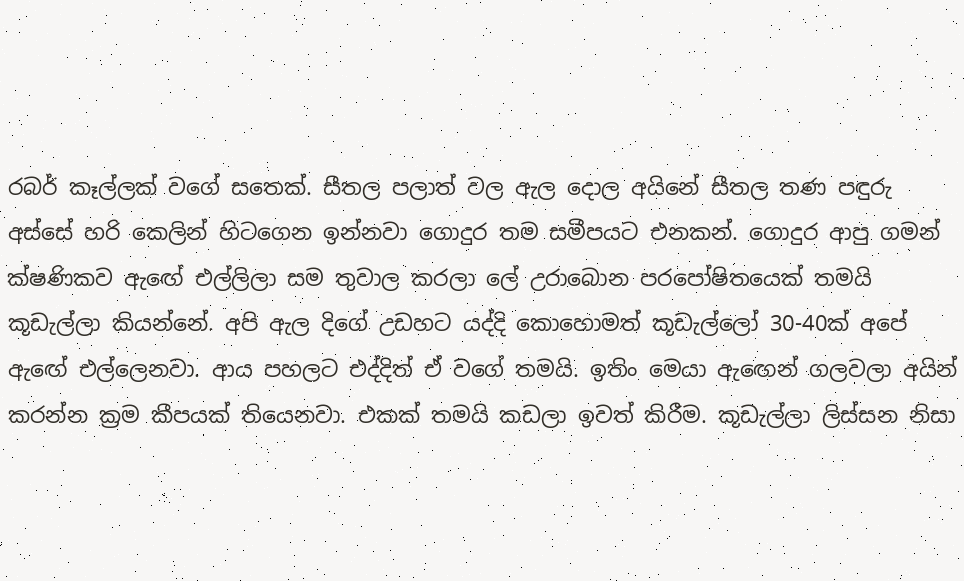රබර් කෑල්ලක් වගේ සතෙක්. සීතල පලාත් වල ඇල දොල අයිනේ සීතල තණ පඳුරු අස්සේ හරි කෙලින් හිටගෙන ඉන්නවා ගොදුර තම සමීපයට එනකන්. ගොදුර ආපු ගමන් ක්ෂණිකව ඇඟේ එල්ලිලා සම තුවාල කරලා ලේ උරාබොන පරපෝෂිතයෙක් තමයි කූඩැල්ලා කියන්නේ. අපි ඇල දිගේ උඩහට යද්දි කොහොමත් කූඩැල්ලෝ 30-40ක් අපේ ඇඟේ එල්ලෙනවා. ආය පහලට එද්දිත් ඒ වගේ තමයි. ඉතිං මෙයා ඇඟෙන් ගලවලා අයින් කරන්න ක්‍රම කීපයක් තියෙනවා. එකක් තමයි කඩලා ඉවත් කිරීම. කූඩැල්ලා ලිස්සන නිසා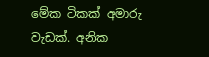මේක ටිකක් අමාරු වැඩක්. අනික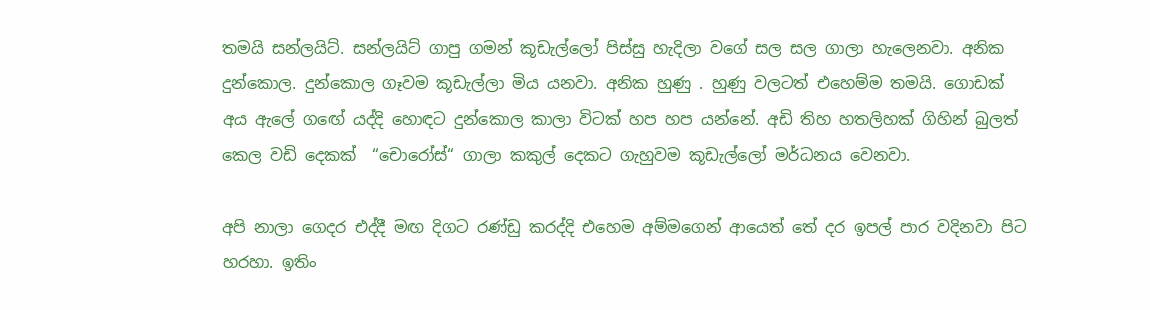තමයි සන්ලයිට්. සන්ලයිට් ගාපු ගමන් කූඩැල්ලෝ පිස්සු හැදිලා වගේ සල සල ගාලා හැලෙනවා. අනික දුන්කොල. දුන්කොල ගෑවම කූඩැල්ලා මිය යනවා. අනික හුණු . හුණු වලටත් එහෙම්ම තමයි. ගොඩක් අය ඇලේ ගඟේ යද්දි හොඳට දුන්කොල කාලා විටක් හප හප යන්නේ. අඩි තිහ හතලිහක් ගිහින් බුලත් කෙල වඩි දෙකක්  “චොරෝස්“ ගාලා කකුල් දෙකට ගැහුවම කූඩැල්ලෝ මර්ධනය වෙනවා.

අපි නාලා ගෙදර එද්දී මඟ දිගට රණ්ඩු කරද්දි එහෙම අම්මගෙන් ආයෙත් තේ දර ඉපල් පාර වදිනවා පිට හරහා. ඉතිං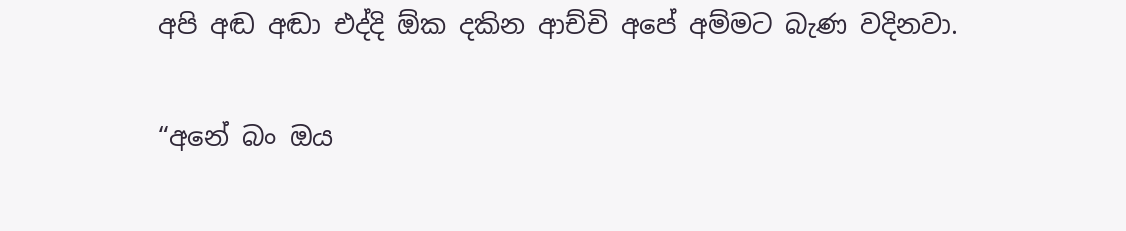අපි අඬ අඬා එද්දි ඕක දකින ආච්චි අපේ අම්මට බැණ වදිනවා.

“අනේ බං ඔය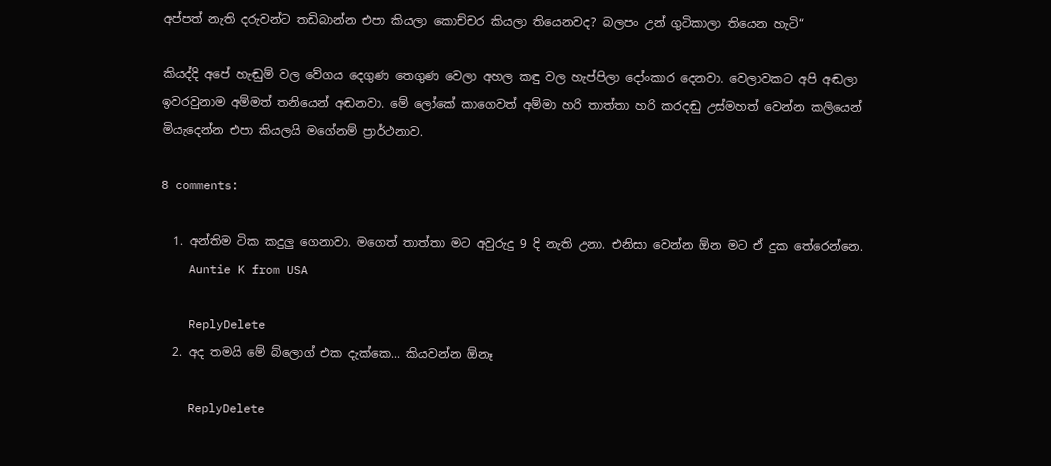අප්පත් නැති දරුවන්ට තඩිබාන්න එපා කියලා කොච්චර කියලා තියෙනවද? බලපං උන් ගුටිකාලා තියෙන හැටි“

කියද්දි අපේ හැඬුම් වල වේගය දෙගුණ තෙගුණ වෙලා අහල කඳු වල හැප්පිලා දෝංකාර දෙනවා. වෙලාවකට අපි අඬලා ඉවරවුනාම අම්මත් තනියෙන් අඬනවා. මේ ලෝකේ කාගෙවත් අම්මා හරි තාත්තා හරි කරදඬු උස්මහත් වෙන්න කලියෙන් මියැදෙන්න එපා කියලයි මගේනම් ප්‍රාර්ථනාව.

8 comments:

  1. අන්තිම ටික කදුලු ගෙනාවා. මගෙත් තාත්තා මට අවුරුදු 9 දි නැති උනා. එනිසා වෙන්න ඕන මට ඒ දුක තේරෙන්නෙ.
    Auntie K from USA

    ReplyDelete
  2. අද තමයි මේ බ්ලොග් එක දැක්කෙ... කියවන්න ඕනෑ

    ReplyDelete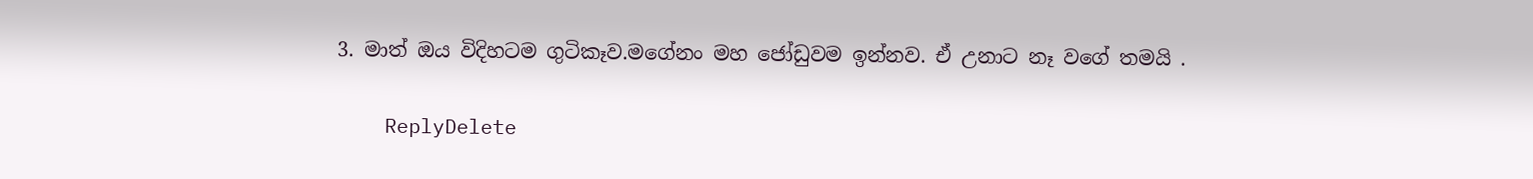3. මාත් ඔය විදිහටම ගුටිකෑව.මගේනං මහ ජෝඩුවම ඉන්නව. ඒ උනාට නෑ වගේ තමයි .

    ReplyDelete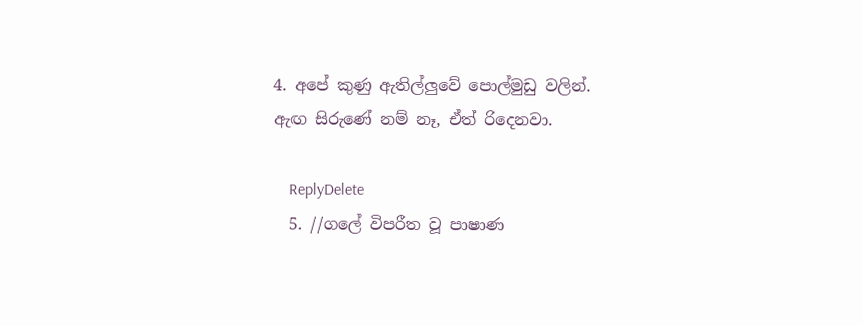4. අපේ කුණු ඇතිල්ලුවේ පොල්මුඩු වලින්. ඇඟ සිරුණේ නම් නෑ, ඒත් රිදෙනවා.

    ReplyDelete
  5. //ගලේ විපරීත වූ පාෂාණ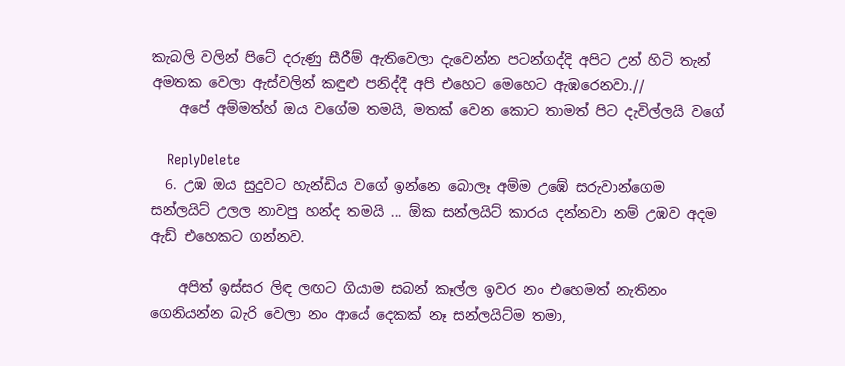කැබලි වලින් පිටේ දරුණු සීරීම් ඇතිවෙලා දැවෙන්න පටන්ගද්දි අපිට උන් හිටි තැන් අමතක වෙලා ඇස්වලින් කඳුළු පනිද්දී අපි එහෙට මෙහෙට ඇඹරෙනවා.//
    අපේ අම්මත්හ් ඔය වගේම තමයි, මතක් වෙන කොට තාමත් පිට දැවිල්ලයි වගේ

    ReplyDelete
  6. උඹ ඔය සුදුවට හැන්ඩිය වගේ ඉන්නෙ බොලෑ අම්ම උඹේ සරුවාන්ගෙම සන්ලයිට් උලල නාවපු හන්ද තමයි ... ඕක සන්ලයිට් කාරය දන්නවා නම් උඹව අදම ඇඩ් එහෙකට ගන්නව.

    අපිත් ඉස්සර ලිඳ ලඟට ගියාම සබන් කෑල්ල ඉවර නං එහෙමත් නැතිනං ගෙනියන්න බැරි වෙලා නං ආයේ දෙකක් නෑ සන්ලයිට්ම තමා,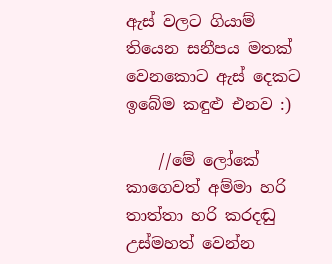ඇස් වලට ගියාම් තියෙන සනීපය මතක් වෙනකොට ඇස් දෙකට ඉබේම කඳුළු එනව :)

    //මේ ලෝකේ කාගෙවත් අම්මා හරි තාත්තා හරි කරදඬු උස්මහත් වෙන්න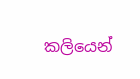කලියෙන්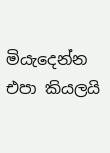මියැදෙන්න එපා කියලයි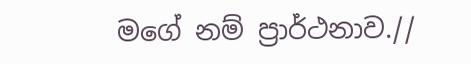මගේ නම් ප්‍රාර්ථනාව.//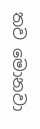තව මොනවා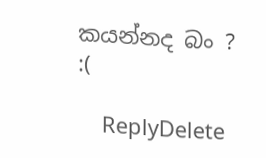කයන්නද බං ? :(

    ReplyDelete